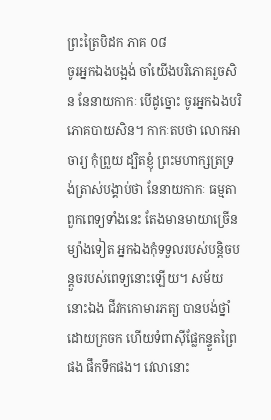ព្រះត្រៃបិដក ភាគ ០៨
ចូរអ្នកឯងបង្អង់ ចាំយើងបរិភោគរួចសិន នែនាយកាកៈ បើដូច្នោះ ចូរអ្នកឯងបរិភោគបាយសិន។ កាកៈតបថា លោកអាចារ្យ កុំព្រួយ ដ្បិតខ្ញុំ ព្រះមហាក្សត្រទ្រង់ត្រាស់បង្គាប់ថា នែនាយកាកៈ ធម្មតា ពួកពេទ្យទាំងនេះ តែងមានមាយាច្រើន ម្យ៉ាងទៀត អ្នកឯងកុំទទួលរបស់បន្តិចបន្តួចរបស់ពេទ្យនោះឡើយ។ សម័យនោះឯង ជីវកកោមារភត្យ បានបង់ថ្នាំដោយក្រចក ហើយទំពាស៊ីផ្លែកន្ទួតព្រៃផង ផឹកទឹកផង។ វេលានោះ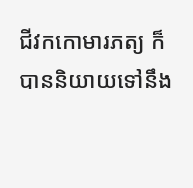ជីវកកោមារភត្យ ក៏បាននិយាយទៅនឹង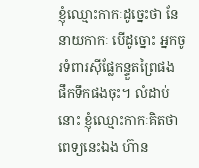ខ្ញុំឈ្មោះកាកៈដូច្នេះថា នែនាយកាកៈ បើដូច្នោះ អ្នកចូរទំពារស៊ីផ្លែកន្ទួតព្រៃផង ផឹកទឹកផងចុះ។ លំដាប់នោះ ខ្ញុំឈ្មោះកាកៈគិតថា ពេទ្យនេះឯង ហ៊ាន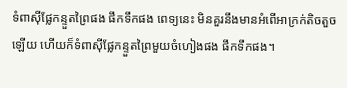ទំពាស៊ីផ្លែកន្ទួតព្រៃផង ផឹកទឹកផង ពេទ្យនេះ មិនគួរនឹងមានអំពើអាក្រក់តិចតួចឡើយ ហើយក៏ទំពាស៊ីផ្លែកន្ទួតព្រៃមួយចំហៀងផង ផឹកទឹកផង។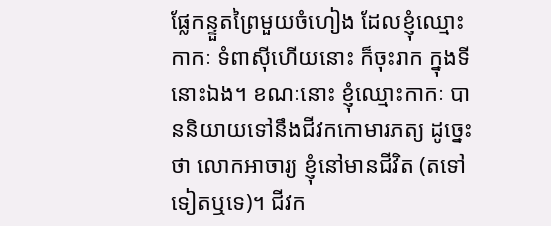ផ្លែកន្ទួតព្រៃមួយចំហៀង ដែលខ្ញុំឈ្មោះកាកៈ ទំពាស៊ីហើយនោះ ក៏ចុះរាក ក្នុងទីនោះឯង។ ខណៈនោះ ខ្ញុំឈ្មោះកាកៈ បាននិយាយទៅនឹងជីវកកោមារភត្យ ដូច្នេះថា លោកអាចារ្យ ខ្ញុំនៅមានជីវិត (តទៅទៀតឬទេ)។ ជីវក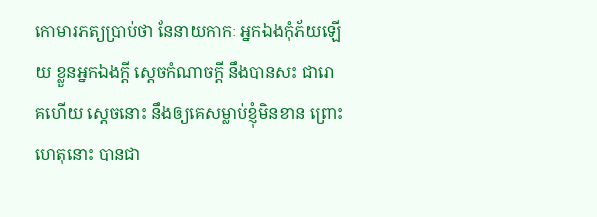កោមារភត្យប្រាប់ថា នែនាយកាកៈ អ្នកឯងកុំភ័យឡើយ ខ្លួនអ្នកឯងក្តី ស្តេចកំណាចក្តី នឹងបានសះ ជារោគហើយ ស្តេចនោះ នឹងឲ្យគេសម្លាប់ខ្ញុំមិនខាន ព្រោះហេតុនោះ បានជា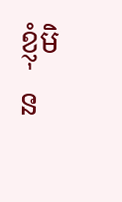ខ្ញុំមិន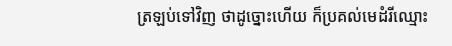ត្រឡប់ទៅវិញ ថាដូច្នោះហើយ ក៏ប្រគល់មេដំរីឈ្មោះ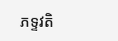ភទ្ទវតិ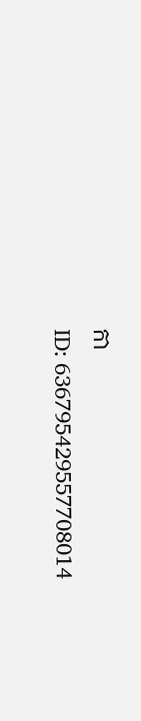កា
ID: 636795429557708014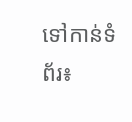ទៅកាន់ទំព័រ៖